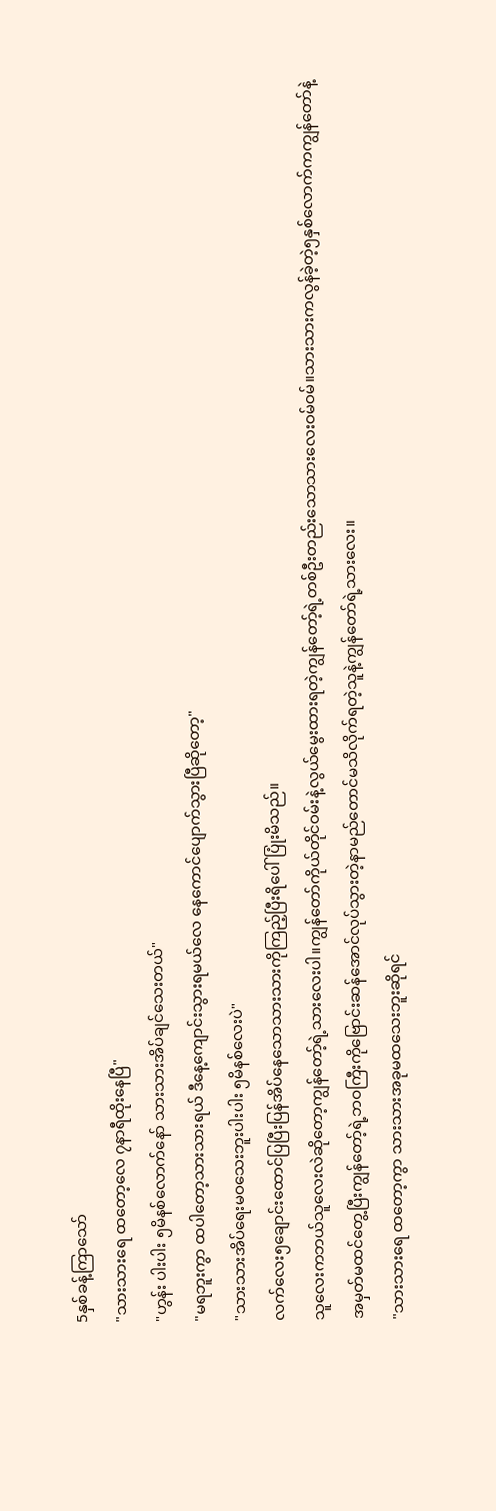5နှစ်ခန့်ကြာသော်
"သားသားရေ ထတော့လေ ၇နာရီထိုးနေပြီ"
"ဟွန်း ပါးပါး ၅မိနစ်လောက်နော် သားသားအိပ်ချင်သေးတယ်"
"မရဘူးကွာ ထပါတော့သားသားရယ် ဒီနေ့ကျောင်းသွားရမယ်လေ နေကောင်ပျောက်သွားပြီဆိုတော့"
"သားသားအိပ်ရေးမဝသေးဘူးပါးပါး ၅မိနစ်လေးပဲ"
လက်လေး၅ချောင်းထောင်ပြပြီးပြန်အိပ်နေသောသားသားကိုကြည့်ပြီးရိပေါ်ပြုံးမိသည်။
သူလေးကဘယ်သူလေးလဲဆိုတော့ကျွန်တော့်ရဲ့သားလေးပါ။ကျွန်တော်ကိုယ်တိုင်ဝမ်းနဲ့လွယ်မွေးထားရတဲ့ကျွန်တော့်ရဲ့တစ်ဦးတည်းသောသားလေးဝမ်ဝမ်။သားသားကလွန်ခဲ့တဲ့၅နှစ်လောက်ကကျွန်တော်နဲ့အမှတ်မထင်တွေ့ပြီးကျွန်တော့်ရဲ့ဘဝကြီးကိုဗြောင်းဆန်အောင်လုပ်သွားတဲ့နာမည်တောင်မသိလိုက်ရတဲ့သူနဲ့ကျွန်တော်ရဲ့သားလေး။
"သားသားရေ ထတော့ကွာ သားသားအခုမထသေးဘူးဆိုရင်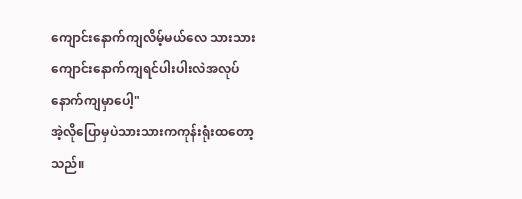ကျောင်းနောက်ကျလိမ့်မယ်လေ သားသားကျောင်းနောက်ကျရင်ပါးပါးလဲအလုပ်နောက်ကျမှာပေါ့"
အဲ့လိုပြောမှပဲသားသားကကုန်းရုံးထတော့သည်။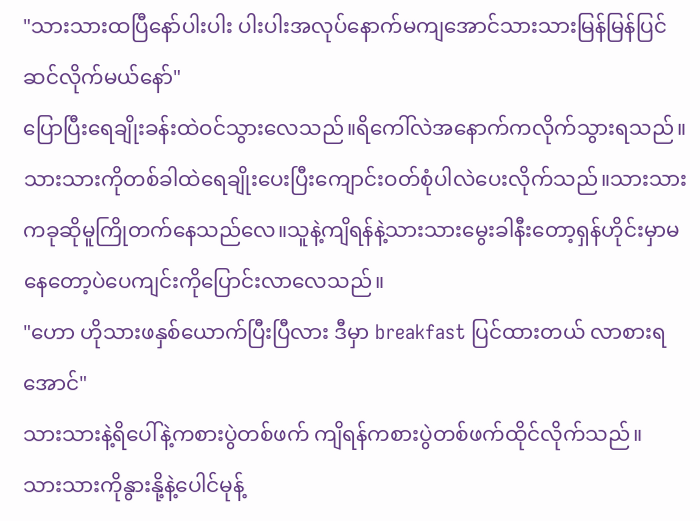"သားသားထပြီနော်ပါးပါး ပါးပါးအလုပ်နောက်မကျအောင်သားသားမြန်မြန်ပြင်ဆင်လိုက်မယ်နော်"
ပြောပြီးရေချိုးခန်းထဲဝင်သွားလေသည်။ရိကေါ်လဲအနောက်ကလိုက်သွားရသည်။သားသားကိုတစ်ခါထဲရေချိုးပေးပြီးကျောင်းဝတ်စုံပါလဲပေးလိုက်သည်။သားသားကခုဆိုမူကြိုတက်နေသည်လေ။သူနဲ့ကျိရန်နဲ့သားသားမွေးခါနီးတော့ရှန်ဟိုင်းမှာမနေတော့ပဲပေကျင်းကိုပြောင်းလာလေသည်။
"ဟော ဟိုသားဖနှစ်ယောက်ပြီးပြီလား ဒီမှာ breakfast ပြင်ထားတယ် လာစားရအောင်"
သားသားနဲ့ရိပေါ်နဲ့ကစားပွဲတစ်ဖက် ကျိရန်ကစားပွဲတစ်ဖက်ထိုင်လိုက်သည်။
သားသားကိုနွားနို့နဲ့ပေါင်မုန့်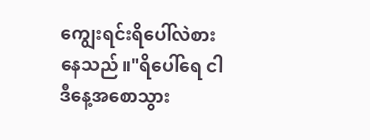ကျွေးရင်းရိပေါ်လဲစားနေသည်။"ရိပေါ်ရေ ငါဒီနေ့အစောသွား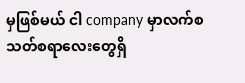မှဖြစ်မယ် ငါ company မှာလက်စသတ်စရာလေးတွေရှိ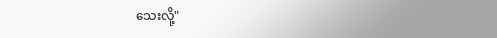သေးလို့"